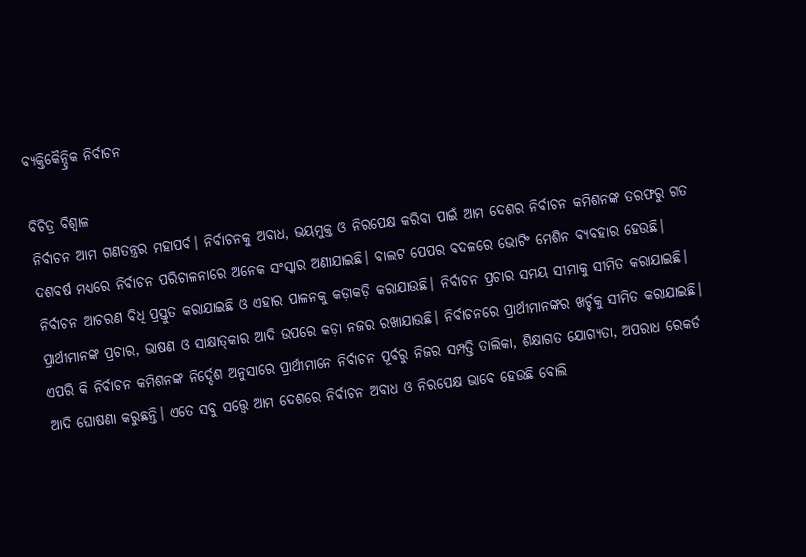ବ୍ୟକ୍ତିକୈନ୍ଦ୍ରିକ ନିର୍ବାଚନ

ବିଚିତ୍ର ବିଶ୍ୱାଳ
ନିର୍ବାଚନ ଆମ ଗଣତନ୍ତ୍ରର ମହାପର୍ବ। ନିର୍ବାଚନକୁ ଅବାଧ, ଭୟମୁକ୍ତ ଓ ନିରପେକ୍ଷ କରିବା ପାଇଁ ଆମ ଦେଶର ନିର୍ବାଚନ କମିଶନଙ୍କ ତରଫରୁ ଗତ ଦଶବର୍ଷ ମଧ୍ୟରେ ନିର୍ବାଚନ ପରିଚାଳନାରେ ଅନେକ ସଂସ୍କାର ଅଣାଯାଇଛି। ବାଲଟ ପେପର ବଦଳରେ ଭୋଟିଂ ମେଶିନ ବ୍ୟବହାର ହେଉଛି। ନିର୍ବାଚନ ଆଚରଣ ବିଧି ପ୍ରସ୍ତୁତ କରାଯାଇଛି ଓ ଏହାର ପାଳନକୁ କଡ଼ାକଡ଼ି କରାଯାଉଛି। ନିର୍ବାଚନ ପ୍ରଚାର ସମୟ ସୀମାକୁ ସୀମିତ କରାଯାଇଛି। ପ୍ରାର୍ଥୀମାନଙ୍କ ପ୍ରଚାର, ଭାଷଣ ଓ ସାକ୍ଷାତ୍‌କାର ଆଦି ଉପରେ କଡ଼ା ନଜର ରଖାଯାଉଛି। ନିର୍ବାଚନରେ ପ୍ରାର୍ଥୀମାନଙ୍କର ଖର୍ଚ୍ଚକୁ ସୀମିତ କରାଯାଇଛି। ଏପରି କି ନିର୍ବାଚନ କମିଶନଙ୍କ ନିର୍ଦ୍ଦେଶ ଅନୁସାରେ ପ୍ରାର୍ଥୀମାନେ ନିର୍ବାଚନ ପୂର୍ବରୁ ନିଜର ସମ୍ପତ୍ତି ତାଲିକା, ଶିକ୍ଷାଗତ ଯୋଗ୍ୟତା, ଅପରାଧ ରେକର୍ଡ ଆଦି ଘୋଷଣା କରୁଛନ୍ତି। ଏତେ ସବୁ ସତ୍ତ୍ୱେ ଆମ ଦେଶରେ ନିର୍ବାଚନ ଅବାଧ ଓ ନିରପେକ୍ଷ ଭାବେ ହେଉଛି ବୋଲି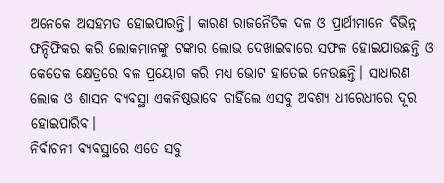ଅନେକେ ଅସହମତ ହୋଇପାରନ୍ତି। କାରଣ ରାଜନୈତିକ ଦଳ ଓ ପ୍ରାର୍ଥୀମାନେ ବିଭିନ୍ନ ଫନ୍ଦିଫିକର କରି ଲୋକମାନଙ୍କୁ ଟଙ୍କାର ଲୋଭ ଦେଖାଇବାରେ ସଫଳ ହୋଇଯାଉଛନ୍ତି ଓ କେତେକ କ୍ଷେତ୍ରରେ ବଳ ପ୍ରୟୋଗ କରି ମଧ୍ୟ ଭୋଟ ହାତେଇ ନେଉଛନ୍ତି। ସାଧାରଣ ଲୋକ ଓ ଶାସନ ବ୍ୟବସ୍ଥା ଏକନିଷ୍ଠଭାବେ ଚାହିଁଲେ ଏସବୁ ଅବଶ୍ୟ ଧୀରେଧୀରେ ଦୂର ହୋଇପାରିବ।
ନିର୍ବାଚନୀ ବ୍ୟବସ୍ଥାରେ ଏତେ ସବୁ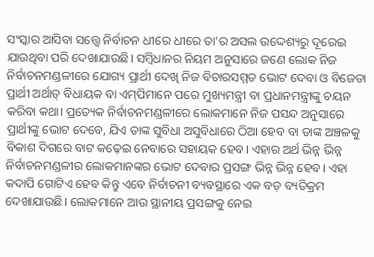ସଂସ୍କାର ଆସିବା ସତ୍ତ୍ୱେ ନିର୍ବାଚନ ଧୀରେ ଧୀରେ ତା’ର ଅସଲ ଉଦ୍ଦେଶ୍ୟରୁ ଦୂରେଇ ଯାଉଥିବା ପରି ଦେଖାଯାଉଛି। ସମ୍ବିଧାନର ନିୟମ ଅନୁସାରେ ଜଣେ ଲୋକ ନିଜ ନିର୍ବାଚନମଣ୍ଡଳୀରେ ଯୋଗ୍ୟ ପ୍ରାର୍ଥୀ ଦେଖି ନିଜ ବିଚାରସମ୍ମତ ଭୋଟ ଦେବା ଓ ବିଜେତା ପ୍ରାର୍ଥୀ ଅର୍ଥାତ୍‌ ବିଧାୟକ ବା ଏମ୍‌ପିମାନେ ପରେ ମୁଖ୍ୟମନ୍ତ୍ରୀ ବା ପ୍ରଧାନମନ୍ତ୍ରୀଙ୍କୁ ଚୟନ କରିବା କଥା। ପ୍ରତ୍ୟେକ ନିର୍ବାଚନମଣ୍ଡଳୀରେ ଲୋକମାନେ ନିଜ ପସନ୍ଦ ଅନୁସାରେ ପ୍ରାର୍ଥୀଙ୍କୁ ଭୋଟ ଦେବେ, ଯିଏ ତାଙ୍କ ସୁବିଧା ଅସୁବିଧାରେ ଠିଆ ହେବ ବା ତାଙ୍କ ଅଞ୍ଚଳକୁ ବିକାଶ ଦିଗରେ ବାଟ କଢ଼େଇ ନେବାରେ ସହାୟକ ହେବ। ଏହାର ଅର୍ଥ ଭିନ୍ନ ଭିନ୍ନ ନିର୍ବାଚନମଣ୍ଡଳୀର ଲୋକମାନଙ୍କର ଭୋଟ ଦେବାର ପ୍ରସଙ୍ଗ ଭିନ୍ନ ଭିନ୍ନ ହେବ। ଏହା କଦାପି ଗୋଟିଏ ହେବ କିନ୍ତୁ ଏବେ ନିର୍ବାଚନୀ ବ୍ୟବସ୍ଥାରେ ଏକ ବଡ଼ ବ୍ୟତିକ୍ରମ ଦେଖାଯାଉଛି। ଲୋକମାନେ ଆଉ ସ୍ଥାନୀୟ ପ୍ରସଙ୍ଗକୁ ନେଇ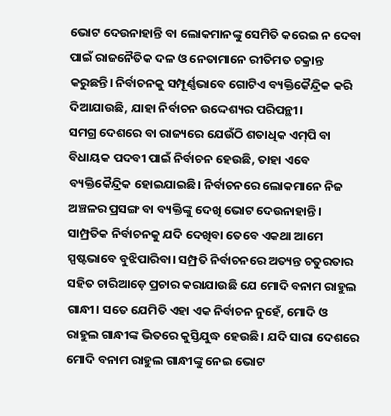ଭୋଟ ଦେଉନାହାନ୍ତି ବା ଲୋକମାନଙ୍କୁ ସେମିତି କରେଇ ନ ଦେବା ପାଇଁ ରାଜନୈତିକ ଦଳ ଓ ନେତାମାନେ ରୀତିମତ ଚକ୍ରାନ୍ତ କରୁଛନ୍ତି। ନିର୍ବାଚନକୁ ସମ୍ପୂର୍ଣ୍ଣଭାବେ ଗୋଟିଏ ବ୍ୟକ୍ତିକୈନ୍ଦ୍ରିକ କରି ଦିଆଯାଉଛି, ଯାହା ନିର୍ବାଚନ ଉଦ୍ଦେଶ୍ୟର ପରିପନ୍ଥୀ।
ସମଗ୍ର ଦେଶରେ ବା ରାଜ୍ୟରେ ଯେଉଁଠି ଶତାଧିକ ଏମ୍‌ପି ବା ବିଧାୟକ ପଦବୀ ପାଇଁ ନିର୍ବାଚନ ହେଉଛି, ତାହା ଏବେ ବ୍ୟକ୍ତିକୈନ୍ଦ୍ରିକ ହୋଇଯାଇଛି। ନିର୍ବାଚନରେ ଲୋକମାନେ ନିଜ ଅଞ୍ଚଳର ପ୍ରସଙ୍ଗ ବା ବ୍ୟକ୍ତିଙ୍କୁ ଦେଖି ଭୋଟ ଦେଉନାହାନ୍ତି। ସାମ୍ପ୍ରତିକ ନିର୍ବାଚନକୁ ଯଦି ଦେଖିବା ତେବେ ଏକଥା ଆମେ ସ୍ପଷ୍ଟଭାବେ ବୁଝିପାରିବା। ସମ୍ପ୍ରତି ନିର୍ବାଚନରେ ଅତ୍ୟନ୍ତ ଚତୁରତାର ସହିତ ଚାରିଆଡ଼େ ପ୍ରଚାର କରାଯାଉଛି ଯେ ମୋଦି ବନାମ ରାହୁଲ ଗାନ୍ଧୀ। ସତେ ଯେମିତି ଏହା ଏକ ନିର୍ବାଚନ ନୁହେଁ, ମୋଦି ଓ ରାହୁଲ ଗାନ୍ଧୀଙ୍କ ଭିତରେ କୁସ୍ତିଯୁଦ୍ଧ ହେଉଛି। ଯଦି ସାରା ଦେଶରେ ମୋଦି ବନାମ ରାହୁଲ ଗାନ୍ଧୀଙ୍କୁ ନେଇ ଭୋଟ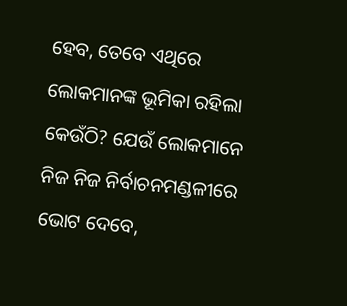ହେବ, ତେବେ ଏଥିରେ ଲୋକମାନଙ୍କ ଭୂମିକା ରହିଲା କେଉଁଠି? ଯେଉଁ ଲୋକମାନେ ନିଜ ନିଜ ନିର୍ବାଚନମଣ୍ଡଳୀରେ ଭୋଟ ଦେବେ,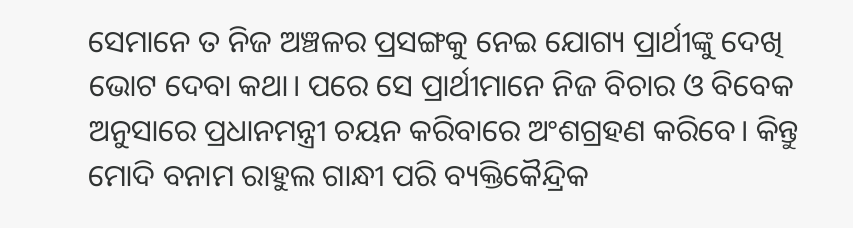ସେମାନେ ତ ନିଜ ଅଞ୍ଚଳର ପ୍ରସଙ୍ଗକୁ ନେଇ ଯୋଗ୍ୟ ପ୍ରାର୍ଥୀଙ୍କୁ ଦେଖି ଭୋଟ ଦେବା କଥା। ପରେ ସେ ପ୍ରାର୍ଥୀମାନେ ନିଜ ବିଚାର ଓ ବିବେକ ଅନୁସାରେ ପ୍ରଧାନମନ୍ତ୍ରୀ ଚୟନ କରିବାରେ ଅଂଶଗ୍ରହଣ କରିବେ। କିନ୍ତୁ ମୋଦି ବନାମ ରାହୁଲ ଗାନ୍ଧୀ ପରି ବ୍ୟକ୍ତିକୈନ୍ଦ୍ରିକ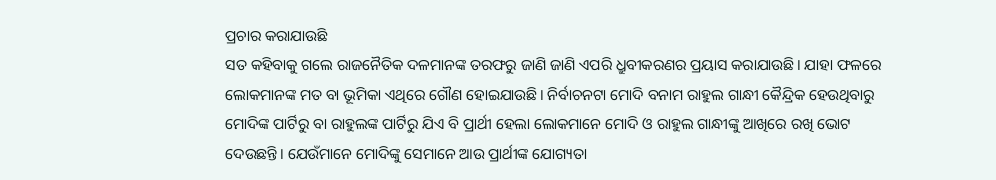ପ୍ରଚାର କରାଯାଉଛି
ସତ କହିବାକୁ ଗଲେ ରାଜନୈତିକ ଦଳମାନଙ୍କ ତରଫରୁ ଜାଣି ଜାଣି ଏପରି ଧ୍ରୁବୀକରଣର ପ୍ରୟାସ କରାଯାଉଛି। ଯାହା ଫଳରେ ଲୋକମାନଙ୍କ ମତ ବା ଭୂମିକା ଏଥିରେ ଗୌଣ ହୋଇଯାଉଛି। ନିର୍ବାଚନଟା ମୋଦି ବନାମ ରାହୁଲ ଗାନ୍ଧୀ କୈନ୍ଦ୍ରିକ ହେଉଥିବାରୁ ମୋଦିଙ୍କ ପାର୍ଟିରୁ ବା ରାହୁଲଙ୍କ ପାର୍ଟିରୁ ଯିଏ ବି ପ୍ରାର୍ଥୀ ହେଲା ଲୋକମାନେ ମୋଦି ଓ ରାହୁଲ ଗାନ୍ଧୀଙ୍କୁ ଆଖିରେ ରଖି ଭୋଟ ଦେଉଛନ୍ତି। ଯେଉଁମାନେ ମୋଦିଙ୍କୁ ସେମାନେ ଆଉ ପ୍ରାର୍ଥୀଙ୍କ ଯୋଗ୍ୟତା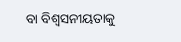ବା ବିଶ୍ୱସନୀୟତାକୁ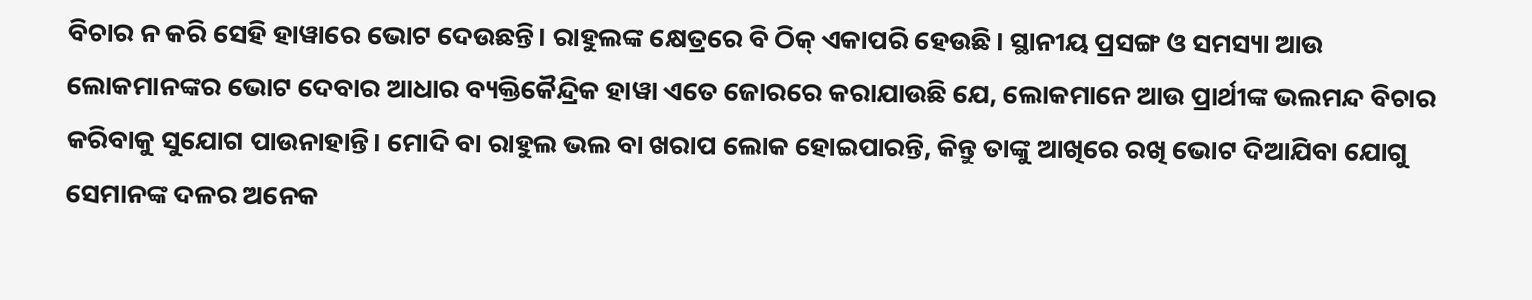ବିଚାର ନ କରି ସେହି ହାୱାରେ ଭୋଟ ଦେଉଛନ୍ତି। ରାହୁଲଙ୍କ କ୍ଷେତ୍ରରେ ବି ଠିକ୍‌ ଏକାପରି ହେଉଛି। ସ୍ଥାନୀୟ ପ୍ରସଙ୍ଗ ଓ ସମସ୍ୟା ଆଉ ଲୋକମାନଙ୍କର ଭୋଟ ଦେବାର ଆଧାର ବ୍ୟକ୍ତିକୈନ୍ଦ୍ରିକ ହାୱା ଏତେ ଜୋରରେ କରାଯାଉଛି ଯେ, ଲୋକମାନେ ଆଉ ପ୍ରାର୍ଥୀଙ୍କ ଭଲମନ୍ଦ ବିଚାର କରିବାକୁ ସୁଯୋଗ ପାଉନାହାନ୍ତି। ମୋଦି ବା ରାହୁଲ ଭଲ ବା ଖରାପ ଲୋକ ହୋଇପାରନ୍ତି, କିନ୍ତୁ ତାଙ୍କୁ ଆଖିରେ ରଖି ଭୋଟ ଦିଆଯିବା ଯୋଗୁ ସେମାନଙ୍କ ଦଳର ଅନେକ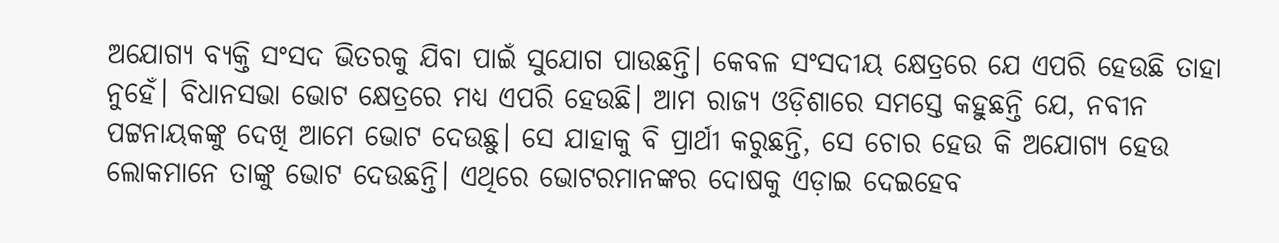ଅଯୋଗ୍ୟ ବ୍ୟକ୍ତି ସଂସଦ ଭିତରକୁ ଯିବା ପାଇଁ ସୁଯୋଗ ପାଉଛନ୍ତି। କେବଳ ସଂସଦୀୟ କ୍ଷେତ୍ରରେ ଯେ ଏପରି ହେଉଛି ତାହା ନୁହେଁ। ବିଧାନସଭା ଭୋଟ କ୍ଷେତ୍ରରେ ମଧ୍ୟ ଏପରି ହେଉଛି। ଆମ ରାଜ୍ୟ ଓଡ଼ିଶାରେ ସମସ୍ତେ କହୁଛନ୍ତି ଯେ, ନବୀନ ପଟ୍ଟନାୟକଙ୍କୁ ଦେଖି ଆମେ ଭୋଟ ଦେଉଛୁ। ସେ ଯାହାକୁ ବି ପ୍ରାର୍ଥୀ କରୁଛନ୍ତି, ସେ ଚୋର ହେଉ କି ଅଯୋଗ୍ୟ ହେଉ ଲୋକମାନେ ତାଙ୍କୁ ଭୋଟ ଦେଉଛନ୍ତି। ଏଥିରେ ଭୋଟରମାନଙ୍କର ଦୋଷକୁ ଏଡ଼ାଇ ଦେଇହେବ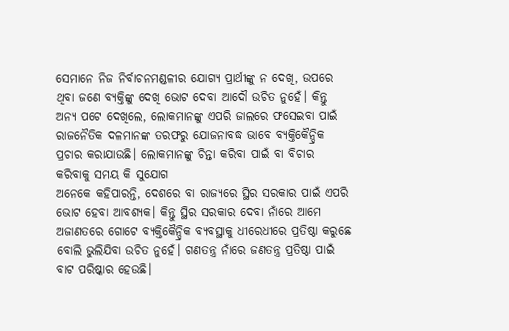ସେମାନେ ନିଜ ନିର୍ବାଚନମଣ୍ଡଳୀର ଯୋଗ୍ୟ ପ୍ରାର୍ଥୀଙ୍କୁ ନ ଦେଖି, ଉପରେ ଥିବା ଜଣେ ବ୍ୟକ୍ତିଙ୍କୁ ଦେଖି ଭୋଟ ଦେବା ଆଦୌ ଉଚିତ ନୁହେଁ। କିନ୍ତୁ ଅନ୍ୟ ପଟେ ଦେଖିଲେ, ଲୋକମାନଙ୍କୁ ଏପରି ଜାଲରେ ଫସେଇବା ପାଇଁ ରାଜନୈତିକ ଦଳମାନଙ୍କ ତରଫରୁ ଯୋଜନାବଦ୍ଧ ଭାବେ ବ୍ୟକ୍ତିକୈନ୍ଦ୍ରିକ ପ୍ରଚାର କରାଯାଉଛି। ଲୋକମାନଙ୍କୁ ଚିନ୍ତା କରିବା ପାଇଁ ବା ବିଚାର କରିବାକୁ ସମୟ କି ସୁଯୋଗ
ଅନେକେ କହିପାରନ୍ତି, ଦେଶରେ ବା ରାଜ୍ୟରେ ସ୍ଥିର ସରକାର ପାଇଁ ଏପରି ଭୋଟ ହେବା ଆବଶ୍ୟକ। କିନ୍ତୁ ସ୍ଥିର ସରକାର ଦେବା ନାଁରେ ଆମେ ଅଜାଣତରେ ଗୋଟେ ବ୍ୟକ୍ତିକୈନ୍ଦ୍ରିକ ବ୍ୟବସ୍ଥାକୁ ଧୀରେଧୀରେ ପ୍ରତିଷ୍ଠା କରୁଛେ ବୋଲି ଭୁଲିଯିବା ଉଚିତ ନୁହେଁ। ଗଣତନ୍ତ୍ର ନାଁରେ ଜଣତନ୍ତ୍ର ପ୍ରତିଷ୍ଠା ପାଇଁ ବାଟ ପରିଷ୍କାର ହେଉଛି।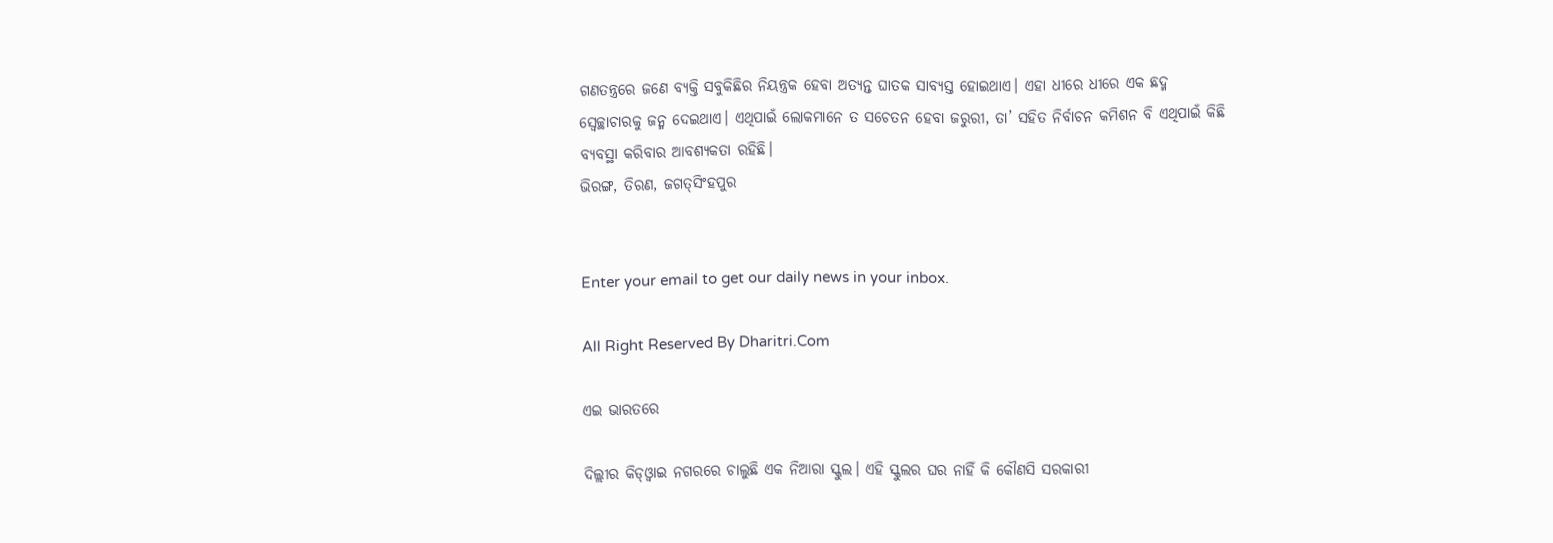ଗଣତନ୍ତ୍ରରେ ଜଣେ ବ୍ୟକ୍ତି ସବୁକିଛିର ନିୟନ୍ତ୍ରକ ହେବା ଅତ୍ୟନ୍ତ ଘାତକ ସାବ୍ୟସ୍ତ ହୋଇଥାଏ। ଏହା ଧୀରେ ଧୀରେ ଏକ ଛଦ୍ମ ସ୍ବେଚ୍ଛାଚାରକୁ ଜନ୍ମ ଦେଇଥାଏ। ଏଥିପାଇଁ ଲୋକମାନେ ତ ସଚେତନ ହେବା ଜରୁରୀ, ତା’ ସହିତ ନିର୍ବାଚନ କମିଶନ ବି ଏଥିପାଇଁ କିଛି ବ୍ୟବସ୍ଥା କରିବାର ଆବଶ୍ୟକତା ରହିଛି।
ଭିରଙ୍ଗ, ତିରଣ, ଜଗତ୍‌ସିଂହପୁର


Enter your email to get our daily news in your inbox.

All Right Reserved By Dharitri.Com

ଏଇ ଭାରତରେ

ଦିଲ୍ଲୀର କିଡ୍‌ଓ୍ବାଇ ନଗରରେ ଚାଲୁଛି ଏକ ନିଆରା ସ୍କୁଲ। ଏହି ସ୍କୁଲର ଘର ନାହିଁ କି କୌଣସି ସରକାରୀ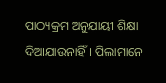ପାଠ୍ୟକ୍ରମ ଅନୁଯାୟୀ ଶିକ୍ଷା ଦିଆଯାଉନାହିଁ। ପିଲାମାନେ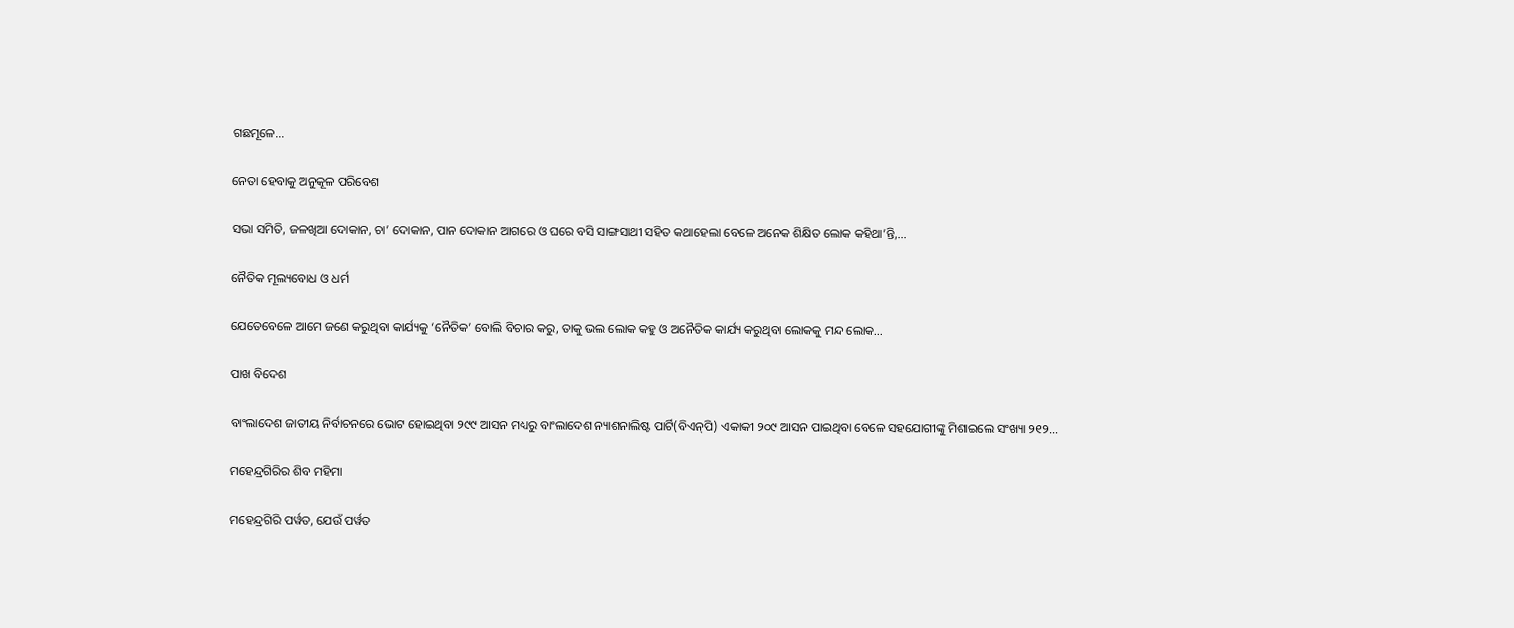ଗଛମୂଳେ…

ନେତା ହେବାକୁ ଅନୁକୂଳ ପରିବେଶ

ସଭା ସମିତି, ଜଳଖିଆ ଦୋକାନ, ଚା’ ଦୋକାନ, ପାନ ଦୋକାନ ଆଗରେ ଓ ଘରେ ବସି ସାଙ୍ଗସାଥୀ ସହିତ କଥାହେଲା ବେଳେ ଅନେକ ଶିକ୍ଷିତ ଲୋକ କହିଥା’ନ୍ତି,…

ନୈତିକ ମୂଲ୍ୟବୋଧ ଓ ଧର୍ମ

ଯେତେବେଳେ ଆମେ ଜଣେ କରୁଥିବା କାର୍ଯ୍ୟକୁ ‘ନୈତିକ’ ବୋଲି ବିଚାର କରୁ, ତାକୁ ଭଲ ଲୋକ କହୁ ଓ ଅନୈତିକ କାର୍ଯ୍ୟ କରୁଥିବା ଲୋକକୁ ମନ୍ଦ ଲୋକ…

ପାଖ ବିଦେଶ

ବାଂଲାଦେଶ ଜାତୀୟ ନିର୍ବାଚନରେ ଭୋଟ ହୋଇଥିବା ୨୯୯ ଆସନ ମଧ୍ୟରୁ ବାଂଲାଦେଶ ନ୍ୟାଶନାଲିଷ୍ଟ ପାର୍ଟି(ବିଏନ୍‌ପି) ଏକାକୀ ୨୦୯ ଆସନ ପାଇଥିବା ବେଳେ ସହଯୋଗୀଙ୍କୁ ମିଶାଇଲେ ସଂଖ୍ୟା ୨୧୨…

ମହେନ୍ଦ୍ରଗିରିର ଶିବ ମହିମା

ମହେନ୍ଦ୍ରଗିରି ପର୍ୱତ, ଯେଉଁ ପର୍ୱତ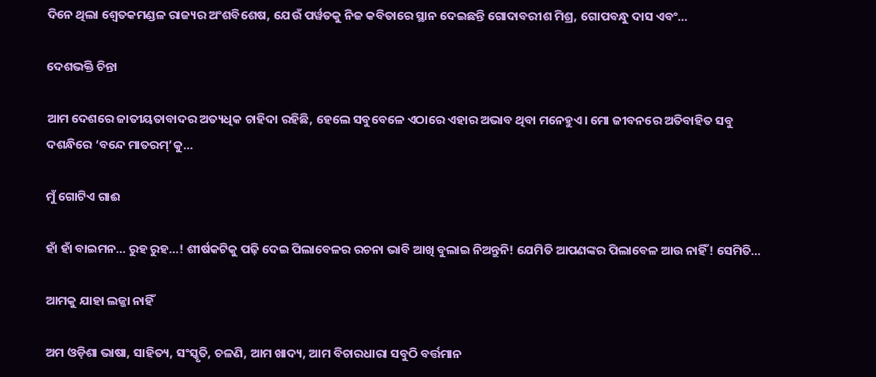ଦିନେ ଥିଲା ଶ୍ୱେତକମଣ୍ଡଳ ରାଜ୍ୟର ଅଂଶବିଶେଷ, ଯେଉଁ ପର୍ୱତକୁ ନିଜ କବିତାରେ ସ୍ଥାନ ଦେଇଛନ୍ତି ଗୋଦାବରୀଶ ମିଶ୍ର, ଗୋପବନ୍ଧୁ ଦାସ ଏବଂ…

ଦେଶଭକ୍ତି ଚିନ୍ତା

ଆମ ଦେଶରେ ଜାତୀୟତାବାଦର ଅତ୍ୟଧିକ ଚାହିଦା ରହିଛି, ହେଲେ ସବୁବେଳେ ଏଠାରେ ଏହାର ଅଭାବ ଥିବା ମନେହୁଏ। ମୋ ଜୀବନରେ ଅତିବାହିତ ସବୁ ଦଶନ୍ଧିରେ ‘ବନ୍ଦେ ମାତରମ୍‌’କୁ…

ମୁଁ ଗୋଟିଏ ଗାଈ

ହାଁ ହାଁ ବାଇମନ… ରୁହ ରୁହ…! ଶୀର୍ଷକଟିକୁ ପଢ଼ି ଦେଇ ପିଲାବେଳର ରଚନା ଭାବି ଆଖି ବୁଲାଇ ନିଅନ୍ତୁନି! ଯେମିତି ଆପଣଙ୍କର ପିଲାବେଳ ଆଉ ନାହିଁ! ସେମିତି…

ଆମକୁ ଯାହା ଲଜ୍ଜା ନାହିଁ

ଅମ ଓଡ଼ିଶା ଭାଷା, ସାହିତ୍ୟ, ସଂସ୍କୃତି, ଚଳଣି, ଆମ ଖାଦ୍ୟ, ଆମ ବିଚାରଧାରା ସବୁଠି ବର୍ତ୍ତମାନ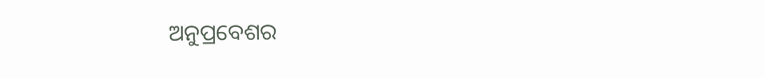ଅନୁପ୍ରବେଶର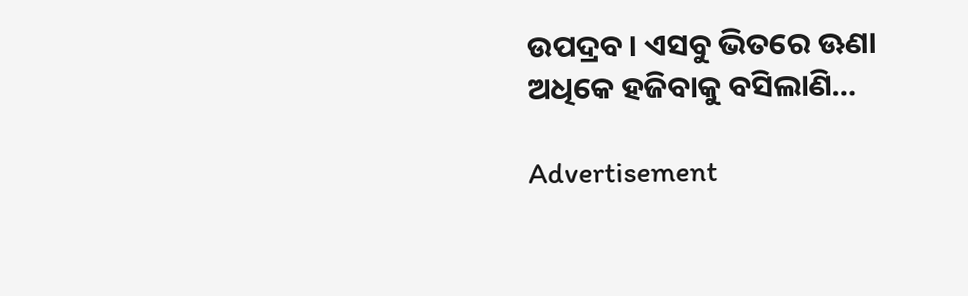ଉପଦ୍ରବ। ଏସବୁ ଭିତରେ ଊଣା ଅଧିକେ ହଜିବାକୁ ବସିଲାଣି…

Advertisement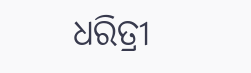ଧରିତ୍ରୀ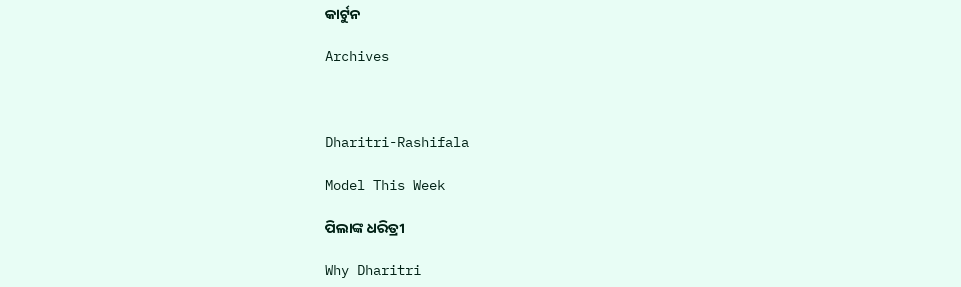କାର୍ଟୁନ

Archives



Dharitri-Rashifala

Model This Week

ପିଲାଙ୍କ ଧରିତ୍ରୀ

Why Dharitri